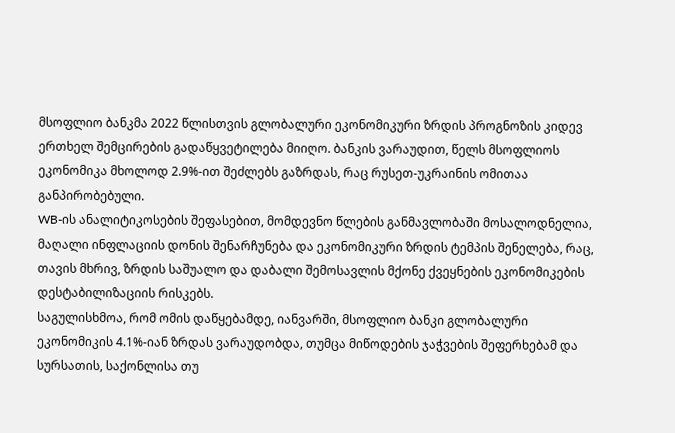მსოფლიო ბანკმა 2022 წლისთვის გლობალური ეკონომიკური ზრდის პროგნოზის კიდევ ერთხელ შემცირების გადაწყვეტილება მიიღო. ბანკის ვარაუდით, წელს მსოფლიოს ეკონომიკა მხოლოდ 2.9%-ით შეძლებს გაზრდას, რაც რუსეთ-უკრაინის ომითაა განპირობებული.
WB-ის ანალიტიკოსების შეფასებით, მომდევნო წლების განმავლობაში მოსალოდნელია, მაღალი ინფლაციის დონის შენარჩუნება და ეკონომიკური ზრდის ტემპის შენელება, რაც, თავის მხრივ, ზრდის საშუალო და დაბალი შემოსავლის მქონე ქვეყნების ეკონომიკების დესტაბილიზაციის რისკებს.
საგულისხმოა, რომ ომის დაწყებამდე, იანვარში, მსოფლიო ბანკი გლობალური ეკონომიკის 4.1%-იან ზრდას ვარაუდობდა, თუმცა მიწოდების ჯაჭვების შეფერხებამ და სურსათის, საქონლისა თუ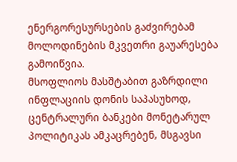ენერგორესურსების გაძვირებამ მოლოდინების მკვეთრი გაუარესება გამოიწვია.
მსოფლიოს მასშტაბით გაზრდილი ინფლაციის დონის საპასუხოდ, ცენტრალური ბანკები მონეტარულ პოლიტიკას ამკაცრებენ, მსგავსი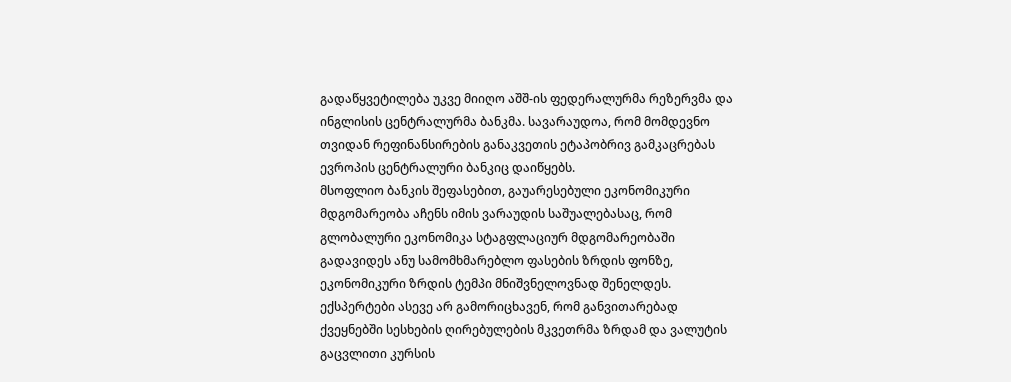გადაწყვეტილება უკვე მიიღო აშშ-ის ფედერალურმა რეზერვმა და ინგლისის ცენტრალურმა ბანკმა. სავარაუდოა, რომ მომდევნო თვიდან რეფინანსირების განაკვეთის ეტაპობრივ გამკაცრებას ევროპის ცენტრალური ბანკიც დაიწყებს.
მსოფლიო ბანკის შეფასებით, გაუარესებული ეკონომიკური მდგომარეობა აჩენს იმის ვარაუდის საშუალებასაც, რომ გლობალური ეკონომიკა სტაგფლაციურ მდგომარეობაში გადავიდეს ანუ სამომხმარებლო ფასების ზრდის ფონზე, ეკონომიკური ზრდის ტემპი მნიშვნელოვნად შენელდეს.
ექსპერტები ასევე არ გამორიცხავენ, რომ განვითარებად ქვეყნებში სესხების ღირებულების მკვეთრმა ზრდამ და ვალუტის გაცვლითი კურსის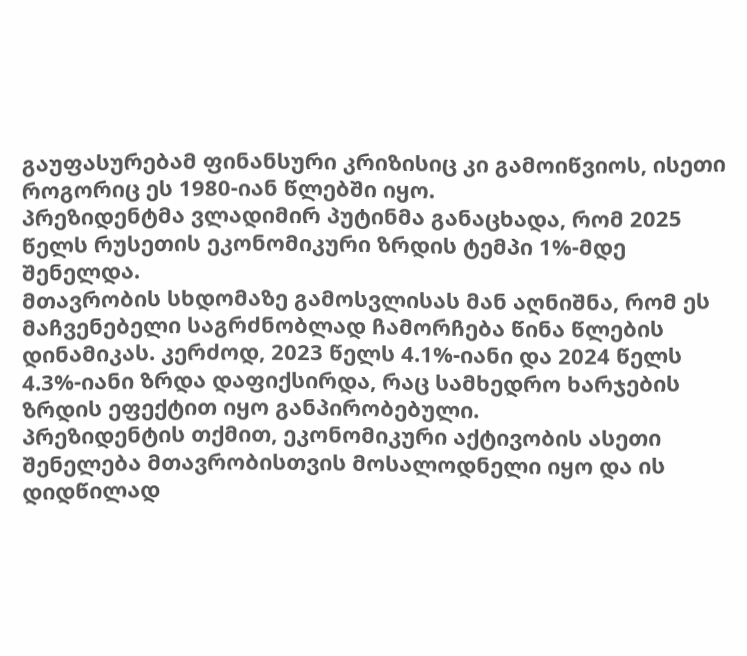გაუფასურებამ ფინანსური კრიზისიც კი გამოიწვიოს, ისეთი როგორიც ეს 1980-იან წლებში იყო.
პრეზიდენტმა ვლადიმირ პუტინმა განაცხადა, რომ 2025 წელს რუსეთის ეკონომიკური ზრდის ტემპი 1%-მდე შენელდა.
მთავრობის სხდომაზე გამოსვლისას მან აღნიშნა, რომ ეს მაჩვენებელი საგრძნობლად ჩამორჩება წინა წლების დინამიკას. კერძოდ, 2023 წელს 4.1%-იანი და 2024 წელს 4.3%-იანი ზრდა დაფიქსირდა, რაც სამხედრო ხარჯების ზრდის ეფექტით იყო განპირობებული.
პრეზიდენტის თქმით, ეკონომიკური აქტივობის ასეთი შენელება მთავრობისთვის მოსალოდნელი იყო და ის დიდწილად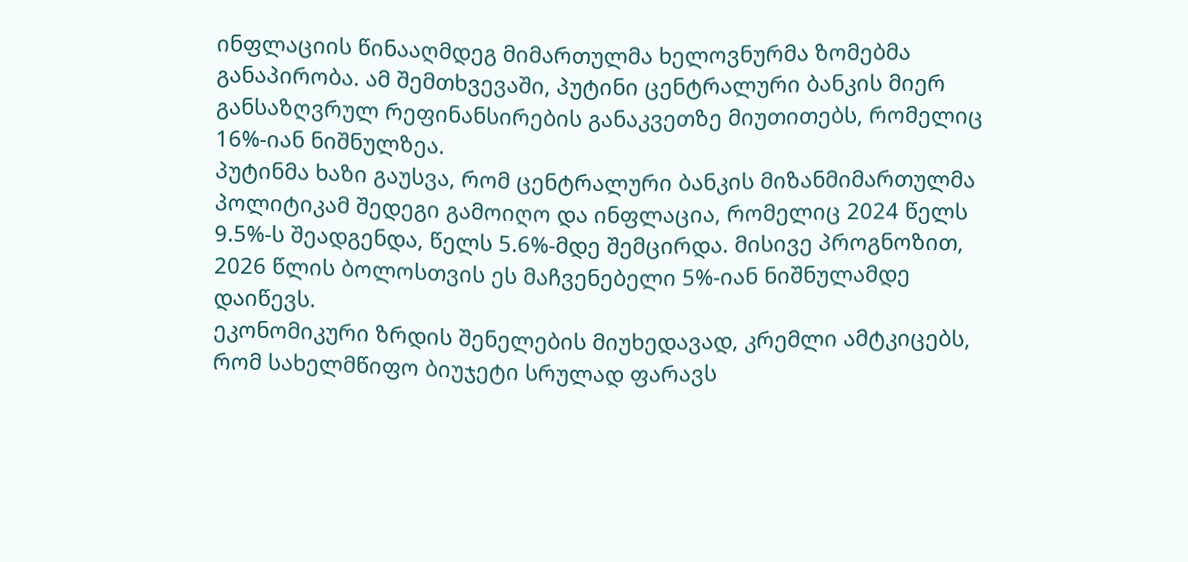ინფლაციის წინააღმდეგ მიმართულმა ხელოვნურმა ზომებმა განაპირობა. ამ შემთხვევაში, პუტინი ცენტრალური ბანკის მიერ განსაზღვრულ რეფინანსირების განაკვეთზე მიუთითებს, რომელიც 16%-იან ნიშნულზეა.
პუტინმა ხაზი გაუსვა, რომ ცენტრალური ბანკის მიზანმიმართულმა პოლიტიკამ შედეგი გამოიღო და ინფლაცია, რომელიც 2024 წელს 9.5%-ს შეადგენდა, წელს 5.6%-მდე შემცირდა. მისივე პროგნოზით, 2026 წლის ბოლოსთვის ეს მაჩვენებელი 5%-იან ნიშნულამდე დაიწევს.
ეკონომიკური ზრდის შენელების მიუხედავად, კრემლი ამტკიცებს, რომ სახელმწიფო ბიუჯეტი სრულად ფარავს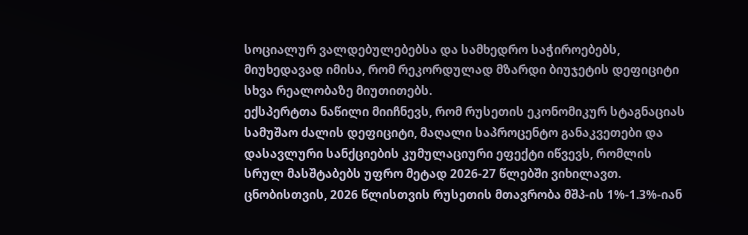სოციალურ ვალდებულებებსა და სამხედრო საჭიროებებს, მიუხედავად იმისა, რომ რეკორდულად მზარდი ბიუჯეტის დეფიციტი სხვა რეალობაზე მიუთითებს.
ექსპერტთა ნაწილი მიიჩნევს, რომ რუსეთის ეკონომიკურ სტაგნაციას სამუშაო ძალის დეფიციტი, მაღალი საპროცენტო განაკვეთები და დასავლური სანქციების კუმულაციური ეფექტი იწვევს, რომლის სრულ მასშტაბებს უფრო მეტად 2026-27 წლებში ვიხილავთ.
ცნობისთვის, 2026 წლისთვის რუსეთის მთავრობა მშპ-ის 1%-1.3%-იან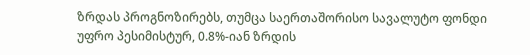ზრდას პროგნოზირებს, თუმცა საერთაშორისო სავალუტო ფონდი უფრო პესიმისტურ, 0.8%-იან ზრდის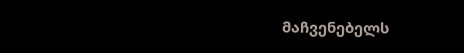მაჩვენებელს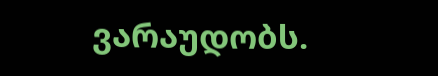ვარაუდობს.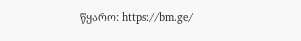წყარო: https://bm.ge/